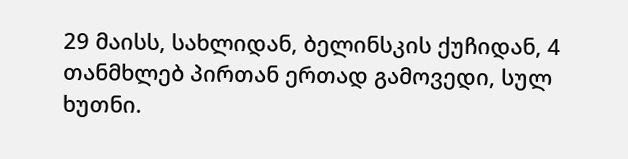29 მაისს, სახლიდან, ბელინსკის ქუჩიდან, 4 თანმხლებ პირთან ერთად გამოვედი, სულ ხუთნი.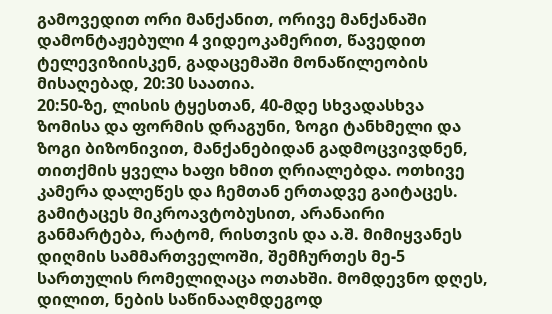გამოვედით ორი მანქანით, ორივე მანქანაში დამონტაჟებული 4 ვიდეოკამერით, წავედით ტელევიზიისკენ, გადაცემაში მონაწილეობის მისაღებად, 20:30 საათია.
20:50-ზე, ლისის ტყესთან, 40-მდე სხვადასხვა ზომისა და ფორმის დრაგუნი, ზოგი ტანხმელი და ზოგი ბიზონივით, მანქანებიდან გადმოცვივდნენ, თითქმის ყველა ხაფი ხმით ღრიალებდა. ოთხივე კამერა დალეწეს და ჩემთან ერთადვე გაიტაცეს.
გამიტაცეს მიკროავტობუსით, არანაირი განმარტება, რატომ, რისთვის და ა.შ. მიმიყვანეს დიღმის სამმართველოში, შემჩურთეს მე-5 სართულის რომელიღაცა ოთახში. მომდევნო დღეს, დილით, ნების საწინააღმდეგოდ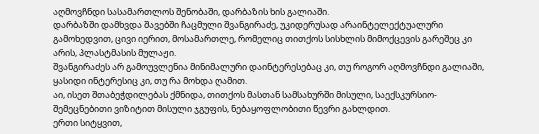აღმოვჩნდი სასამართლოს შენობაში, დარბაზის ხის გალიაში.
დარბაზში დამხვდა შავებში ჩაცმული შვანგირაძე, უკიდერუსად არაინტელექტუალური გამოხედვით, ცივი იერით, მოსამართლე, რომელიც თითქოს სისხლის მიმოქცევის გარეშეც კი არის, პლასტმასის მულაჟი.
შვანგირაძეს არ გამოუვლენია მინიმალური დაინტერესებაც კი, თუ როგორ აღმოვჩნდი გალიაში, ყასიდი ინტერესიც კი, თუ რა მოხდა ღამით.
აი, ისეთ შთაბეჭდილებას ქმნიდა, თითქოს მასთან სამსახურში მისული, საექსკურსიო-შემეცნებითი ვიზიტით მისული ჯგუფის, ნებაყოფლობითი წევრი გახლდით.
ერთი სიტყვით,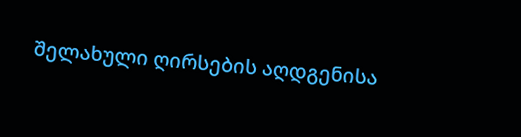შელახული ღირსების აღდგენისა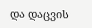და დაცვის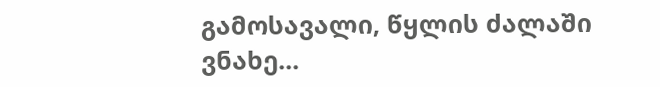გამოსავალი, წყლის ძალაში ვნახე...